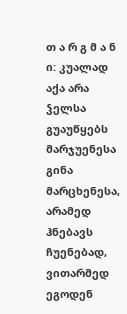თ ა რ გ მ ა ნ ი: კუალად აქა არა ჴელსა გუაუწყებს მარჯუენესა გინა მარცხენესა, არამედ ჰნებავს ჩუენებად, ვითარმედ ეგოდენ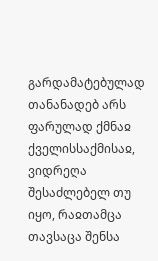გარდამატებულად თანანადებ არს ფარულად ქმნაჲ ქველისსაქმისაჲ, ვიდრეღა შესაძლებელ თუ იყო, რაჲთამცა თავსაცა შენსა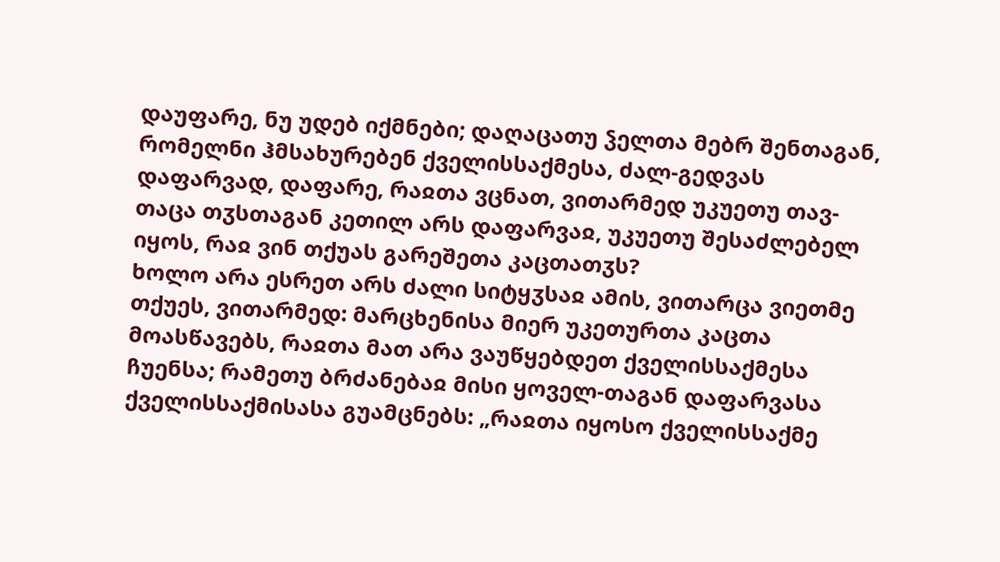დაუფარე, ნუ უდებ იქმნები; დაღაცათუ ჴელთა მებრ შენთაგან, რომელნი ჰმსახურებენ ქველისსაქმესა, ძალ-გედვას დაფარვად, დაფარე, რაჲთა ვცნათ, ვითარმედ უკუეთუ თავ-თაცა თჳსთაგან კეთილ არს დაფარვაჲ, უკუეთუ შესაძლებელ იყოს, რაჲ ვინ თქუას გარეშეთა კაცთათჳს?
ხოლო არა ესრეთ არს ძალი სიტყჳსაჲ ამის, ვითარცა ვიეთმე თქუეს, ვითარმედ: მარცხენისა მიერ უკეთურთა კაცთა მოასწავებს, რაჲთა მათ არა ვაუწყებდეთ ქველისსაქმესა ჩუენსა; რამეთუ ბრძანებაჲ მისი ყოველ-თაგან დაფარვასა ქველისსაქმისასა გუამცნებს: „რაჲთა იყოსო ქველისსაქმე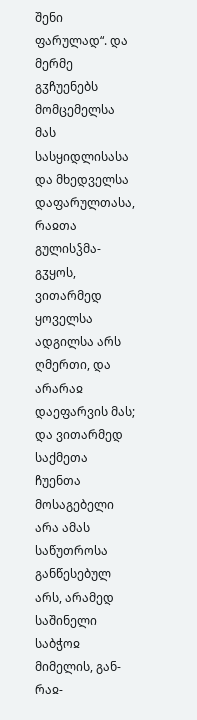შენი ფარულად“. და მერმე გჳჩუენებს მომცემელსა მას სასყიდლისასა და მხედველსა დაფარულთასა, რაჲთა გულისჴმა-გჳყოს, ვითარმედ ყოველსა ადგილსა არს ღმერთი, და არარაჲ დაეფარვის მას; და ვითარმედ საქმეთა ჩუენთა მოსაგებელი არა ამას საწუთროსა განწესებულ არს, არამედ საშინელი საბჭოჲ მიმელის, გან-რაჲ-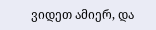ვიდეთ ამიერ, და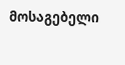მოსაგებელი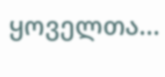ყოველთა...